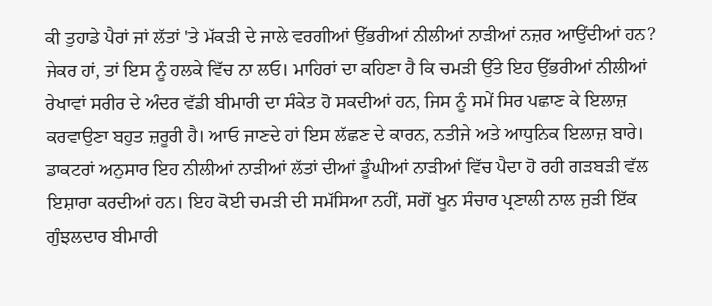ਕੀ ਤੁਹਾਡੇ ਪੈਰਾਂ ਜਾਂ ਲੱਤਾਂ 'ਤੇ ਮੱਕੜੀ ਦੇ ਜਾਲੇ ਵਰਗੀਆਂ ਉੱਭਰੀਆਂ ਨੀਲੀਆਂ ਨਾੜੀਆਂ ਨਜ਼ਰ ਆਉਂਦੀਆਂ ਹਨ? ਜੇਕਰ ਹਾਂ, ਤਾਂ ਇਸ ਨੂੰ ਹਲਕੇ ਵਿੱਚ ਨਾ ਲਓ। ਮਾਹਿਰਾਂ ਦਾ ਕਹਿਣਾ ਹੈ ਕਿ ਚਮੜੀ ਉੱਤੇ ਇਹ ਉੱਭਰੀਆਂ ਨੀਲੀਆਂ ਰੇਖਾਵਾਂ ਸਰੀਰ ਦੇ ਅੰਦਰ ਵੱਡੀ ਬੀਮਾਰੀ ਦਾ ਸੰਕੇਤ ਹੋ ਸਕਦੀਆਂ ਹਨ, ਜਿਸ ਨੂੰ ਸਮੇਂ ਸਿਰ ਪਛਾਣ ਕੇ ਇਲਾਜ਼ ਕਰਵਾਉਣਾ ਬਹੁਤ ਜ਼ਰੂਰੀ ਹੈ। ਆਓ ਜਾਣਦੇ ਹਾਂ ਇਸ ਲੱਛਣ ਦੇ ਕਾਰਨ, ਨਤੀਜੇ ਅਤੇ ਆਧੁਨਿਕ ਇਲਾਜ਼ ਬਾਰੇ।
ਡਾਕਟਰਾਂ ਅਨੁਸਾਰ ਇਹ ਨੀਲੀਆਂ ਨਾੜੀਆਂ ਲੱਤਾਂ ਦੀਆਂ ਡੂੰਘੀਆਂ ਨਾੜੀਆਂ ਵਿੱਚ ਪੈਦਾ ਹੋ ਰਹੀ ਗੜਬੜੀ ਵੱਲ ਇਸ਼ਾਰਾ ਕਰਦੀਆਂ ਹਨ। ਇਹ ਕੋਈ ਚਮੜੀ ਦੀ ਸਮੱਸਿਆ ਨਹੀਂ, ਸਗੋਂ ਖੂਨ ਸੰਚਾਰ ਪ੍ਰਣਾਲੀ ਨਾਲ ਜੁੜੀ ਇੱਕ ਗੁੰਝਲਦਾਰ ਬੀਮਾਰੀ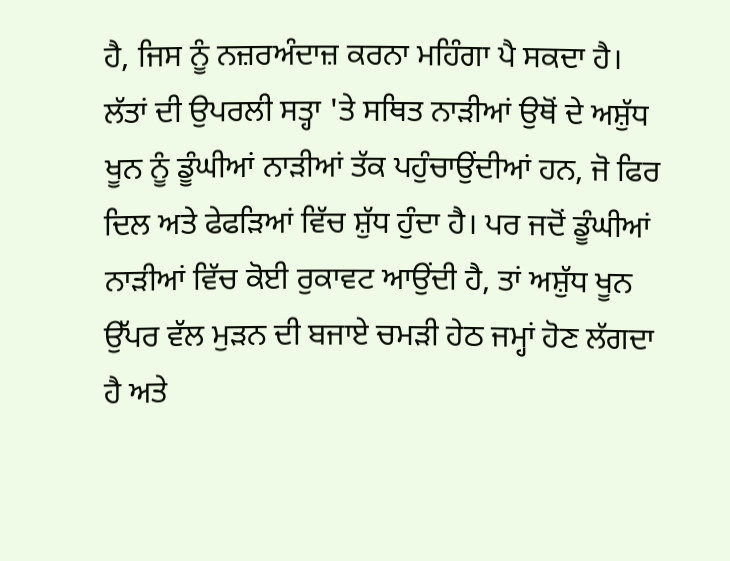ਹੈ, ਜਿਸ ਨੂੰ ਨਜ਼ਰਅੰਦਾਜ਼ ਕਰਨਾ ਮਹਿੰਗਾ ਪੈ ਸਕਦਾ ਹੈ।
ਲੱਤਾਂ ਦੀ ਉਪਰਲੀ ਸਤ੍ਹਾ 'ਤੇ ਸਥਿਤ ਨਾੜੀਆਂ ਉਥੋਂ ਦੇ ਅਸ਼ੁੱਧ ਖੂਨ ਨੂੰ ਡੂੰਘੀਆਂ ਨਾੜੀਆਂ ਤੱਕ ਪਹੁੰਚਾਉਂਦੀਆਂ ਹਨ, ਜੋ ਫਿਰ ਦਿਲ ਅਤੇ ਫੇਫੜਿਆਂ ਵਿੱਚ ਸ਼ੁੱਧ ਹੁੰਦਾ ਹੈ। ਪਰ ਜਦੋਂ ਡੂੰਘੀਆਂ ਨਾੜੀਆਂ ਵਿੱਚ ਕੋਈ ਰੁਕਾਵਟ ਆਉਂਦੀ ਹੈ, ਤਾਂ ਅਸ਼ੁੱਧ ਖੂਨ ਉੱਪਰ ਵੱਲ ਮੁੜਨ ਦੀ ਬਜਾਏ ਚਮੜੀ ਹੇਠ ਜਮ੍ਹਾਂ ਹੋਣ ਲੱਗਦਾ ਹੈ ਅਤੇ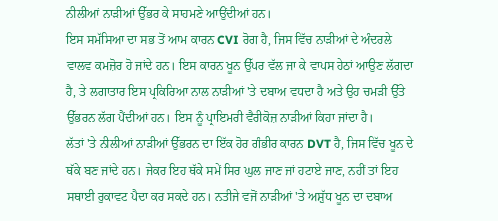ਨੀਲੀਆਂ ਨਾੜੀਆਂ ਉੱਭਰ ਕੇ ਸਾਹਮਣੇ ਆਉਂਦੀਆਂ ਹਨ।
ਇਸ ਸਮੱਸਿਆ ਦਾ ਸਭ ਤੋਂ ਆਮ ਕਾਰਨ CVI ਰੋਗ ਹੈ, ਜਿਸ ਵਿੱਚ ਨਾੜੀਆਂ ਦੇ ਅੰਦਰਲੇ ਵਾਲਵ ਕਮਜ਼ੋਰ ਹੋ ਜਾਂਦੇ ਹਨ। ਇਸ ਕਾਰਨ ਖੂਨ ਉੱਪਰ ਵੱਲ ਜਾ ਕੇ ਵਾਪਸ ਹੇਠਾਂ ਆਉਣ ਲੱਗਦਾ ਹੈ, ਤੇ ਲਗਾਤਾਰ ਇਸ ਪ੍ਰਕਿਰਿਆ ਨਾਲ ਨਾੜੀਆਂ 'ਤੇ ਦਬਾਅ ਵਧਦਾ ਹੈ ਅਤੇ ਉਹ ਚਮੜੀ ਉੱਤੇ ਉੱਭਰਨ ਲੱਗ ਪੈਂਦੀਆਂ ਹਨ। ਇਸ ਨੂੰ ਪ੍ਰਾਇਮਰੀ ਵੈਰੀਕੋਜ਼ ਨਾੜੀਆਂ ਕਿਹਾ ਜਾਂਦਾ ਹੈ।
ਲੱਤਾਂ 'ਤੇ ਨੀਲੀਆਂ ਨਾੜੀਆਂ ਉੱਭਰਨ ਦਾ ਇੱਕ ਹੋਰ ਗੰਭੀਰ ਕਾਰਨ DVT ਹੈ, ਜਿਸ ਵਿੱਚ ਖੂਨ ਦੇ ਥੱਕੇ ਬਣ ਜਾਂਦੇ ਹਨ। ਜੇਕਰ ਇਹ ਥੱਕੇ ਸਮੇਂ ਸਿਰ ਘੁਲ ਜਾਣ ਜਾਂ ਹਟਾਏ ਜਾਣ, ਨਹੀਂ ਤਾਂ ਇਹ ਸਥਾਈ ਰੁਕਾਵਟ ਪੈਦਾ ਕਰ ਸਕਦੇ ਹਨ। ਨਤੀਜੇ ਵਜੋਂ ਨਾੜੀਆਂ 'ਤੇ ਅਸ਼ੁੱਧ ਖੂਨ ਦਾ ਦਬਾਅ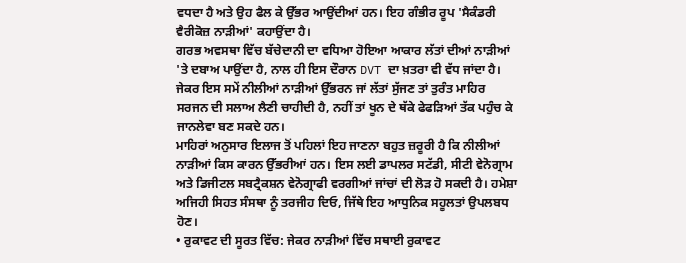ਵਧਦਾ ਹੈ ਅਤੇ ਉਹ ਫੈਲ ਕੇ ਉੱਭਰ ਆਉਂਦੀਆਂ ਹਨ। ਇਹ ਗੰਭੀਰ ਰੂਪ 'ਸੈਕੰਡਰੀ ਵੈਰੀਕੋਜ਼ ਨਾੜੀਆਂ' ਕਹਾਉਂਦਾ ਹੈ।
ਗਰਭ ਅਵਸਥਾ ਵਿੱਚ ਬੱਚੇਦਾਨੀ ਦਾ ਵਧਿਆ ਹੋਇਆ ਆਕਾਰ ਲੱਤਾਂ ਦੀਆਂ ਨਾੜੀਆਂ 'ਤੇ ਦਬਾਅ ਪਾਉਂਦਾ ਹੈ, ਨਾਲ ਹੀ ਇਸ ਦੌਰਾਨ DVT ਦਾ ਖ਼ਤਰਾ ਵੀ ਵੱਧ ਜਾਂਦਾ ਹੈ। ਜੇਕਰ ਇਸ ਸਮੇਂ ਨੀਲੀਆਂ ਨਾੜੀਆਂ ਉੱਭਰਨ ਜਾਂ ਲੱਤਾਂ ਸੁੱਜਣ ਤਾਂ ਤੁਰੰਤ ਮਾਹਿਰ ਸਰਜਨ ਦੀ ਸਲਾਅ ਲੈਣੀ ਚਾਹੀਦੀ ਹੈ, ਨਹੀਂ ਤਾਂ ਖੂਨ ਦੇ ਥੱਕੇ ਫੇਫੜਿਆਂ ਤੱਕ ਪਹੁੰਚ ਕੇ ਜਾਨਲੇਵਾ ਬਣ ਸਕਦੇ ਹਨ।
ਮਾਹਿਰਾਂ ਅਨੁਸਾਰ ਇਲਾਜ ਤੋਂ ਪਹਿਲਾਂ ਇਹ ਜਾਣਨਾ ਬਹੁਤ ਜ਼ਰੂਰੀ ਹੈ ਕਿ ਨੀਲੀਆਂ ਨਾੜੀਆਂ ਕਿਸ ਕਾਰਨ ਉੱਭਰੀਆਂ ਹਨ। ਇਸ ਲਈ ਡਾਪਲਰ ਸਟੱਡੀ, ਸੀਟੀ ਵੇਨੋਗ੍ਰਾਮ ਅਤੇ ਡਿਜੀਟਲ ਸਬਟ੍ਰੈਕਸ਼ਨ ਵੇਨੋਗ੍ਰਾਫੀ ਵਰਗੀਆਂ ਜਾਂਚਾਂ ਦੀ ਲੋੜ ਹੋ ਸਕਦੀ ਹੈ। ਹਮੇਸ਼ਾ ਅਜਿਹੀ ਸਿਹਤ ਸੰਸਥਾ ਨੂੰ ਤਰਜੀਹ ਦਿਓ, ਜਿੱਥੇ ਇਹ ਆਧੁਨਿਕ ਸਹੂਲਤਾਂ ਉਪਲਬਧ ਹੋਣ।
• ਰੁਕਾਵਟ ਦੀ ਸੂਰਤ ਵਿੱਚ: ਜੇਕਰ ਨਾੜੀਆਂ ਵਿੱਚ ਸਥਾਈ ਰੁਕਾਵਟ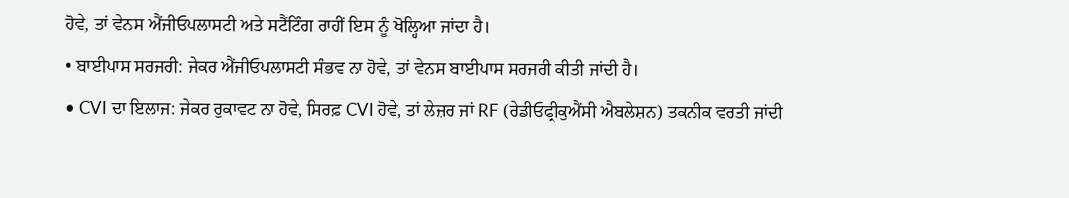ਹੋਵੇ, ਤਾਂ ਵੇਨਸ ਐਂਜੀਓਪਲਾਸਟੀ ਅਤੇ ਸਟੈਂਟਿੰਗ ਰਾਹੀਂ ਇਸ ਨੂੰ ਖੋਲ੍ਹਿਆ ਜਾਂਦਾ ਹੈ।
• ਬਾਈਪਾਸ ਸਰਜਰੀ: ਜੇਕਰ ਐਂਜੀਓਪਲਾਸਟੀ ਸੰਭਵ ਨਾ ਹੋਵੇ, ਤਾਂ ਵੇਨਸ ਬਾਈਪਾਸ ਸਰਜਰੀ ਕੀਤੀ ਜਾਂਦੀ ਹੈ।
• CVI ਦਾ ਇਲਾਜ: ਜੇਕਰ ਰੁਕਾਵਟ ਨਾ ਹੋਵੇ, ਸਿਰਫ਼ CVI ਹੋਵੇ, ਤਾਂ ਲੇਜ਼ਰ ਜਾਂ RF (ਰੇਡੀਓਫ੍ਰੀਕੁਐਂਸੀ ਐਬਲੇਸ਼ਨ) ਤਕਨੀਕ ਵਰਤੀ ਜਾਂਦੀ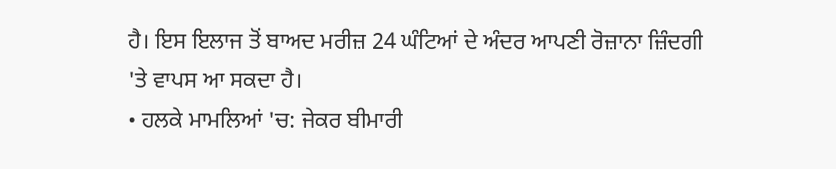ਹੈ। ਇਸ ਇਲਾਜ ਤੋਂ ਬਾਅਦ ਮਰੀਜ਼ 24 ਘੰਟਿਆਂ ਦੇ ਅੰਦਰ ਆਪਣੀ ਰੋਜ਼ਾਨਾ ਜ਼ਿੰਦਗੀ 'ਤੇ ਵਾਪਸ ਆ ਸਕਦਾ ਹੈ।
• ਹਲਕੇ ਮਾਮਲਿਆਂ 'ਚ: ਜੇਕਰ ਬੀਮਾਰੀ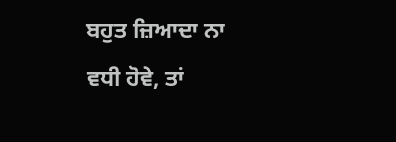ਬਹੁਤ ਜ਼ਿਆਦਾ ਨਾ ਵਧੀ ਹੋਵੇ, ਤਾਂ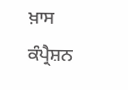ਖ਼ਾਸ ਕੰਪ੍ਰੈਸ਼ਨ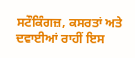ਸਟੌਕਿੰਗਜ਼, ਕਸਰਤਾਂ ਅਤੇ ਦਵਾਈਆਂ ਰਾਹੀਂ ਇਸ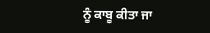ਨੂੰ ਕਾਬੂ ਕੀਤਾ ਜਾ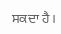ਸਕਦਾ ਹੈ।